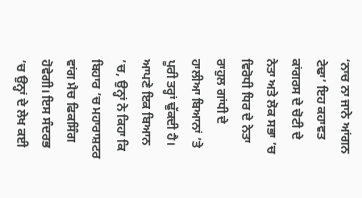‘ਨਾਚ ਨਾ ਜਾਨੇ ਆਂਗਨ ਟੇਢਾ’ ਇਹ ਕਹਾਵਤ ਕਾਂਗਰਸ ਦੇ ਚੋਟੀ ਦੇ ਨੇਤਾ ਅਤੇ ਲੋਕ ਸਭਾ ’ਚ ਵਿਰੋਧੀ ਧਿਰ ਦੇ ਨੇਤਾ ਰਾਹੁਲ ਗਾਂਧੀ ਦੇ ਹਾਲੀਆ ਬਿਆਨਾਂ ’ਤੇ ਪੂਰੀ ਤਰ੍ਹਾਂ ਢੁੱਕਦੀ ਹੈ। ਆਪਣੇ ਇਕ ਬਿਆਨ ’ਚ, ਉਨ੍ਹਾਂ ਨੇ ਕਿਹਾ ਕਿ ਬਿਹਾਰ ’ਚ ਮਹਾਰਾਸ਼ਟਰ ਵਾਂਗ ਮੈਚ ਫਿਕਸਿੰਗ ਹੋਵੇਗੀ। ਇਸ ਸੰਦਰਭ ’ਚ ਉਨ੍ਹਾਂ ਦੇ ਲੇਖ ਕਈ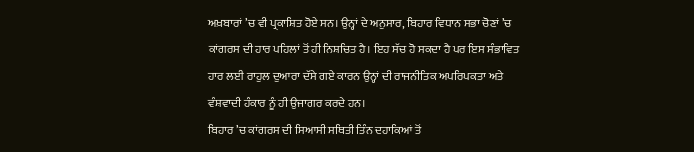ਅਖ਼ਬਾਰਾਂ ’ਚ ਵੀ ਪ੍ਰਕਾਸ਼ਿਤ ਹੋਏ ਸਨ। ਉਨ੍ਹਾਂ ਦੇ ਅਨੁਸਾਰ, ਬਿਹਾਰ ਵਿਧਾਨ ਸਭਾ ਚੋਣਾਂ ’ਚ ਕਾਂਗਰਸ ਦੀ ਹਾਰ ਪਹਿਲਾਂ ਤੋਂ ਹੀ ਨਿਸ਼ਚਿਤ ਹੈ। ਇਹ ਸੱਚ ਹੋ ਸਕਦਾ ਹੈ ਪਰ ਇਸ ਸੰਭਾਵਿਤ ਹਾਰ ਲਈ ਰਾਹੁਲ ਦੁਆਰਾ ਦੱਸੇ ਗਏ ਕਾਰਨ ਉਨ੍ਹਾਂ ਦੀ ਰਾਜਨੀਤਿਕ ਅਪਰਿਪਕਤਾ ਅਤੇ ਵੰਸ਼ਵਾਦੀ ਹੰਕਾਰ ਨੂੰ ਹੀ ਉਜਾਗਰ ਕਰਦੇ ਹਨ।
ਬਿਹਾਰ ’ਚ ਕਾਂਗਰਸ ਦੀ ਸਿਆਸੀ ਸਥਿਤੀ ਤਿੰਨ ਦਹਾਕਿਆਂ ਤੋਂ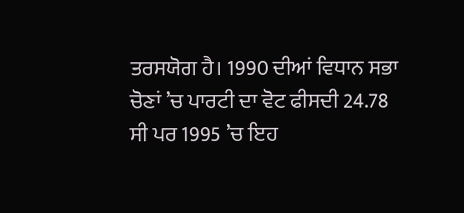ਤਰਸਯੋਗ ਹੈ। 1990 ਦੀਆਂ ਵਿਧਾਨ ਸਭਾ ਚੋਣਾਂ ’ਚ ਪਾਰਟੀ ਦਾ ਵੋਟ ਫੀਸਦੀ 24.78 ਸੀ ਪਰ 1995 ’ਚ ਇਹ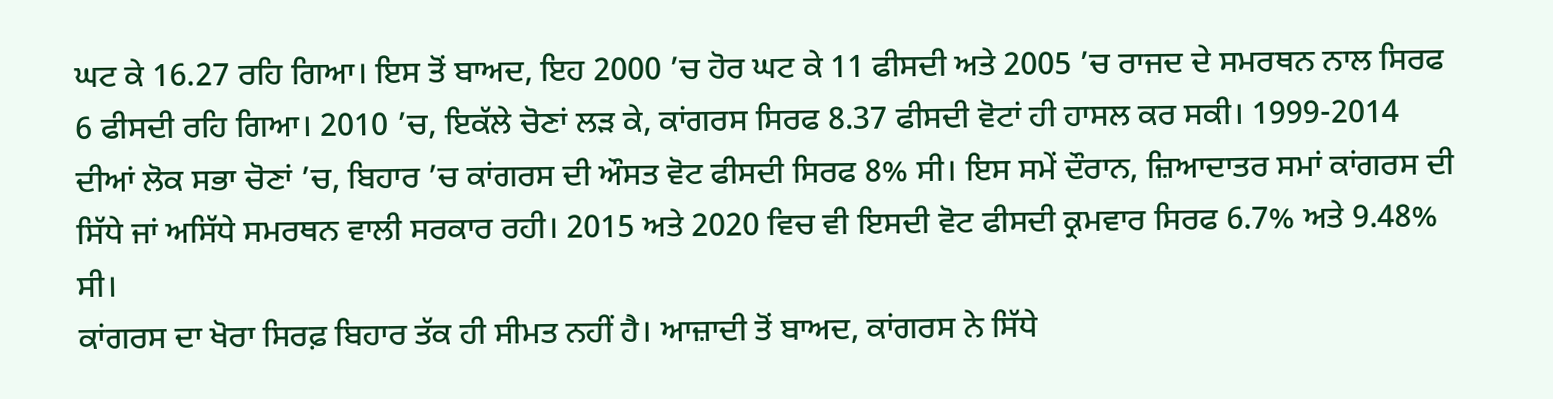ਘਟ ਕੇ 16.27 ਰਹਿ ਗਿਆ। ਇਸ ਤੋਂ ਬਾਅਦ, ਇਹ 2000 ’ਚ ਹੋਰ ਘਟ ਕੇ 11 ਫੀਸਦੀ ਅਤੇ 2005 ’ਚ ਰਾਜਦ ਦੇ ਸਮਰਥਨ ਨਾਲ ਸਿਰਫ 6 ਫੀਸਦੀ ਰਹਿ ਗਿਆ। 2010 ’ਚ, ਇਕੱਲੇ ਚੋਣਾਂ ਲੜ ਕੇ, ਕਾਂਗਰਸ ਸਿਰਫ 8.37 ਫੀਸਦੀ ਵੋਟਾਂ ਹੀ ਹਾਸਲ ਕਰ ਸਕੀ। 1999-2014 ਦੀਆਂ ਲੋਕ ਸਭਾ ਚੋਣਾਂ ’ਚ, ਬਿਹਾਰ ’ਚ ਕਾਂਗਰਸ ਦੀ ਔਸਤ ਵੋਟ ਫੀਸਦੀ ਸਿਰਫ 8% ਸੀ। ਇਸ ਸਮੇਂ ਦੌਰਾਨ, ਜ਼ਿਆਦਾਤਰ ਸਮਾਂ ਕਾਂਗਰਸ ਦੀ ਸਿੱਧੇ ਜਾਂ ਅਸਿੱਧੇ ਸਮਰਥਨ ਵਾਲੀ ਸਰਕਾਰ ਰਹੀ। 2015 ਅਤੇ 2020 ਵਿਚ ਵੀ ਇਸਦੀ ਵੋਟ ਫੀਸਦੀ ਕ੍ਰਮਵਾਰ ਸਿਰਫ 6.7% ਅਤੇ 9.48% ਸੀ।
ਕਾਂਗਰਸ ਦਾ ਖੋਰਾ ਸਿਰਫ਼ ਬਿਹਾਰ ਤੱਕ ਹੀ ਸੀਮਤ ਨਹੀਂ ਹੈ। ਆਜ਼ਾਦੀ ਤੋਂ ਬਾਅਦ, ਕਾਂਗਰਸ ਨੇ ਸਿੱਧੇ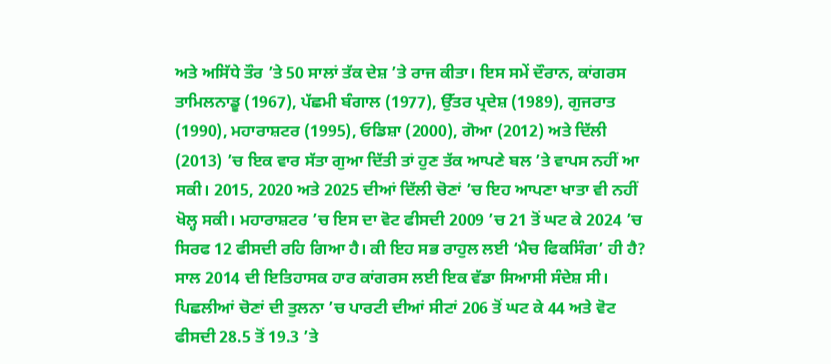ਅਤੇ ਅਸਿੱਧੇ ਤੌਰ ’ਤੇ 50 ਸਾਲਾਂ ਤੱਕ ਦੇਸ਼ ’ਤੇ ਰਾਜ ਕੀਤਾ। ਇਸ ਸਮੇਂ ਦੌਰਾਨ, ਕਾਂਗਰਸ ਤਾਮਿਲਨਾਡੂ (1967), ਪੱਛਮੀ ਬੰਗਾਲ (1977), ਉੱਤਰ ਪ੍ਰਦੇਸ਼ (1989), ਗੁਜਰਾਤ (1990), ਮਹਾਰਾਸ਼ਟਰ (1995), ਓਡਿਸ਼ਾ (2000), ਗੋਆ (2012) ਅਤੇ ਦਿੱਲੀ (2013) ’ਚ ਇਕ ਵਾਰ ਸੱਤਾ ਗੁਆ ਦਿੱਤੀ ਤਾਂ ਹੁਣ ਤੱਕ ਆਪਣੇ ਬਲ ’ਤੇ ਵਾਪਸ ਨਹੀਂ ਆ ਸਕੀ। 2015, 2020 ਅਤੇ 2025 ਦੀਆਂ ਦਿੱਲੀ ਚੋਣਾਂ ’ਚ ਇਹ ਆਪਣਾ ਖਾਤਾ ਵੀ ਨਹੀਂ ਖੋਲ੍ਹ ਸਕੀ। ਮਹਾਰਾਸ਼ਟਰ ’ਚ ਇਸ ਦਾ ਵੋਟ ਫੀਸਦੀ 2009 ’ਚ 21 ਤੋਂ ਘਟ ਕੇ 2024 ’ਚ ਸਿਰਫ 12 ਫੀਸਦੀ ਰਹਿ ਗਿਆ ਹੈ। ਕੀ ਇਹ ਸਭ ਰਾਹੁਲ ਲਈ ‘ਮੈਚ ਫਿਕਸਿੰਗ’ ਹੀ ਹੈ?
ਸਾਲ 2014 ਦੀ ਇਤਿਹਾਸਕ ਹਾਰ ਕਾਂਗਰਸ ਲਈ ਇਕ ਵੱਡਾ ਸਿਆਸੀ ਸੰਦੇਸ਼ ਸੀ। ਪਿਛਲੀਆਂ ਚੋਣਾਂ ਦੀ ਤੁਲਨਾ ’ਚ ਪਾਰਟੀ ਦੀਆਂ ਸੀਟਾਂ 206 ਤੋਂ ਘਟ ਕੇ 44 ਅਤੇ ਵੋਟ ਫੀਸਦੀ 28.5 ਤੋਂ 19.3 ’ਤੇ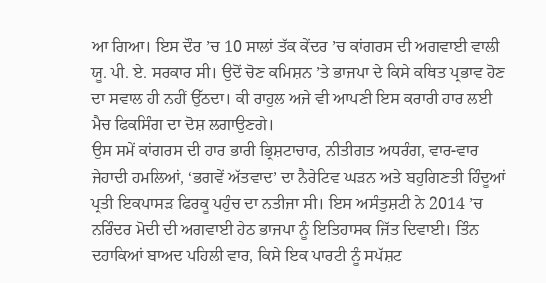ਆ ਗਿਆ। ਇਸ ਦੌਰ ’ਚ 10 ਸਾਲਾਂ ਤੱਕ ਕੇਂਦਰ ’ਚ ਕਾਂਗਰਸ ਦੀ ਅਗਵਾਈ ਵਾਲੀ ਯੂ. ਪੀ. ਏ. ਸਰਕਾਰ ਸੀ। ਉਦੋਂ ਚੋਣ ਕਮਿਸ਼ਨ ’ਤੇ ਭਾਜਪਾ ਦੇ ਕਿਸੇ ਕਥਿਤ ਪ੍ਰਭਾਵ ਹੋਣ ਦਾ ਸਵਾਲ ਹੀ ਨਹੀਂ ਉੱਠਦਾ। ਕੀ ਰਾਹੁਲ ਅਜੇ ਵੀ ਆਪਣੀ ਇਸ ਕਰਾਰੀ ਹਾਰ ਲਈ ਮੈਚ ਫਿਕਸਿੰਗ ਦਾ ਦੋਸ਼ ਲਗਾਉਣਗੇ।
ਉਸ ਸਮੇਂ ਕਾਂਗਰਸ ਦੀ ਹਾਰ ਭਾਰੀ ਭ੍ਰਿਸ਼ਟਾਚਾਰ, ਨੀਤੀਗਤ ਅਧਰੰਗ, ਵਾਰ-ਵਾਰ ਜੇਹਾਦੀ ਹਮਲਿਆਂ, ‘ਭਗਵੇਂ ਅੱਤਵਾਦ’ ਦਾ ਨੈਰੇਟਿਵ ਘੜਨ ਅਤੇ ਬਹੁਗਿਣਤੀ ਹਿੰਦੂਆਂ ਪ੍ਰਤੀ ਇਕਪਾਸੜ ਫਿਰਕੂ ਪਹੁੰਚ ਦਾ ਨਤੀਜਾ ਸੀ। ਇਸ ਅਸੰਤੁਸ਼ਟੀ ਨੇ 2014 ’ਚ ਨਰਿੰਦਰ ਮੋਦੀ ਦੀ ਅਗਵਾਈ ਹੇਠ ਭਾਜਪਾ ਨੂੰ ਇਤਿਹਾਸਕ ਜਿੱਤ ਦਿਵਾਈ। ਤਿੰਨ ਦਹਾਕਿਆਂ ਬਾਅਦ ਪਹਿਲੀ ਵਾਰ, ਕਿਸੇ ਇਕ ਪਾਰਟੀ ਨੂੰ ਸਪੱਸ਼ਟ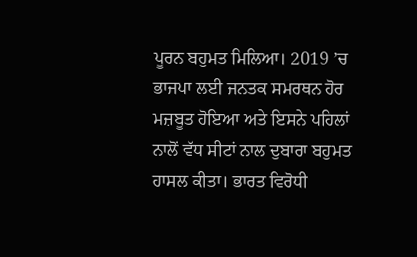ਪੂਰਨ ਬਹੁਮਤ ਮਿਲਿਆ। 2019 ’ਚ ਭਾਜਪਾ ਲਈ ਜਨਤਕ ਸਮਰਥਨ ਹੋਰ ਮਜ਼ਬੂਤ ਹੋਇਆ ਅਤੇ ਇਸਨੇ ਪਹਿਲਾਂ ਨਾਲੋਂ ਵੱਧ ਸੀਟਾਂ ਨਾਲ ਦੁਬਾਰਾ ਬਹੁਮਤ ਹਾਸਲ ਕੀਤਾ। ਭਾਰਤ ਵਿਰੋਧੀ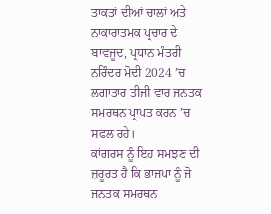ਤਾਕਤਾਂ ਦੀਆਂ ਚਾਲਾਂ ਅਤੇ ਨਾਕਾਰਾਤਮਕ ਪ੍ਰਚਾਰ ਦੇ ਬਾਵਜੂਦ, ਪ੍ਰਧਾਨ ਮੰਤਰੀ ਨਰਿੰਦਰ ਮੋਦੀ 2024 ’ਚ ਲਗਾਤਾਰ ਤੀਜੀ ਵਾਰ ਜਨਤਕ ਸਮਰਥਨ ਪ੍ਰਾਪਤ ਕਰਨ ’ਚ ਸਫਲ ਰਹੇ।
ਕਾਂਗਰਸ ਨੂੰ ਇਹ ਸਮਝਣ ਦੀ ਜ਼ਰੂਰਤ ਹੈ ਕਿ ਭਾਜਪਾ ਨੂੰ ਜੋ ਜਨਤਕ ਸਮਰਥਨ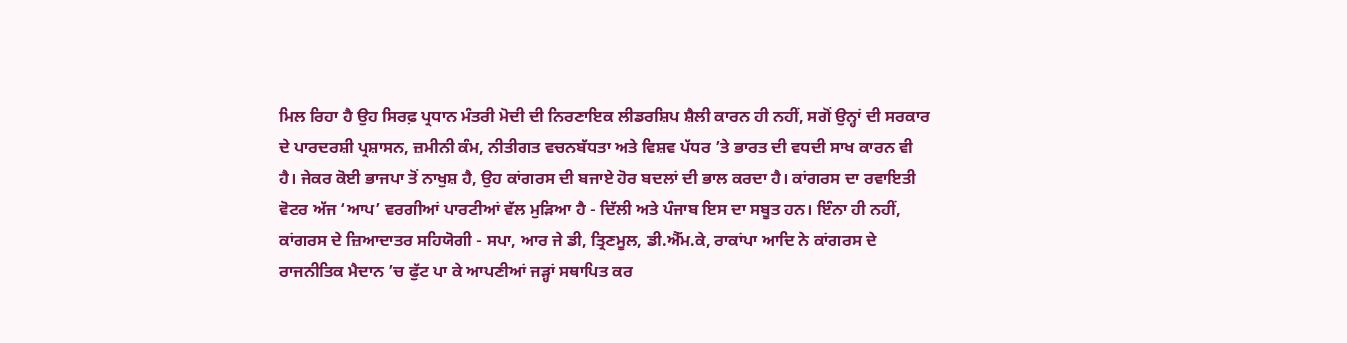ਮਿਲ ਰਿਹਾ ਹੈ ਉਹ ਸਿਰਫ਼ ਪ੍ਰਧਾਨ ਮੰਤਰੀ ਮੋਦੀ ਦੀ ਨਿਰਣਾਇਕ ਲੀਡਰਸ਼ਿਪ ਸ਼ੈਲੀ ਕਾਰਨ ਹੀ ਨਹੀਂ, ਸਗੋਂ ਉਨ੍ਹਾਂ ਦੀ ਸਰਕਾਰ ਦੇ ਪਾਰਦਰਸ਼ੀ ਪ੍ਰਸ਼ਾਸਨ, ਜ਼ਮੀਨੀ ਕੰਮ, ਨੀਤੀਗਤ ਵਚਨਬੱਧਤਾ ਅਤੇ ਵਿਸ਼ਵ ਪੱਧਰ ’ਤੇ ਭਾਰਤ ਦੀ ਵਧਦੀ ਸਾਖ ਕਾਰਨ ਵੀ ਹੈ। ਜੇਕਰ ਕੋਈ ਭਾਜਪਾ ਤੋਂ ਨਾਖੁਸ਼ ਹੈ, ਉਹ ਕਾਂਗਰਸ ਦੀ ਬਜਾਏ ਹੋਰ ਬਦਲਾਂ ਦੀ ਭਾਲ ਕਰਦਾ ਹੈ। ਕਾਂਗਰਸ ਦਾ ਰਵਾਇਤੀ ਵੋਟਰ ਅੱਜ ‘ਆਪ’ ਵਰਗੀਆਂ ਪਾਰਟੀਆਂ ਵੱਲ ਮੁੜਿਆ ਹੈ - ਦਿੱਲੀ ਅਤੇ ਪੰਜਾਬ ਇਸ ਦਾ ਸਬੂਤ ਹਨ। ਇੰਨਾ ਹੀ ਨਹੀਂ, ਕਾਂਗਰਸ ਦੇ ਜ਼ਿਆਦਾਤਰ ਸਹਿਯੋਗੀ - ਸਪਾ, ਆਰ ਜੇ ਡੀ, ਤ੍ਰਿਣਮੂਲ, ਡੀ.ਐੱਮ.ਕੇ, ਰਾਕਾਂਪਾ ਆਦਿ ਨੇ ਕਾਂਗਰਸ ਦੇ ਰਾਜਨੀਤਿਕ ਮੈਦਾਨ ’ਚ ਫੁੱਟ ਪਾ ਕੇ ਆਪਣੀਆਂ ਜੜ੍ਹਾਂ ਸਥਾਪਿਤ ਕਰ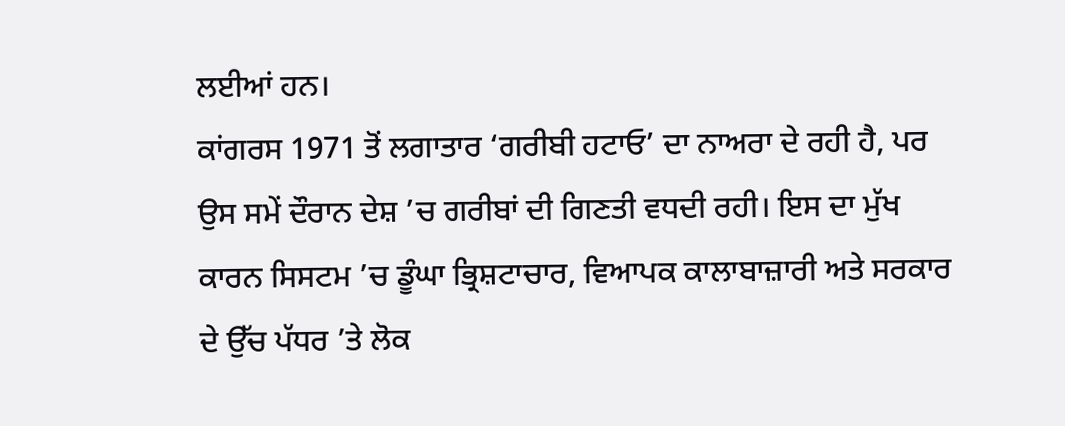ਲਈਆਂ ਹਨ।
ਕਾਂਗਰਸ 1971 ਤੋਂ ਲਗਾਤਾਰ ‘ਗਰੀਬੀ ਹਟਾਓ’ ਦਾ ਨਾਅਰਾ ਦੇ ਰਹੀ ਹੈ, ਪਰ ਉਸ ਸਮੇਂ ਦੌਰਾਨ ਦੇਸ਼ ’ਚ ਗਰੀਬਾਂ ਦੀ ਗਿਣਤੀ ਵਧਦੀ ਰਹੀ। ਇਸ ਦਾ ਮੁੱਖ ਕਾਰਨ ਸਿਸਟਮ ’ਚ ਡੂੰਘਾ ਭ੍ਰਿਸ਼ਟਾਚਾਰ, ਵਿਆਪਕ ਕਾਲਾਬਾਜ਼ਾਰੀ ਅਤੇ ਸਰਕਾਰ ਦੇ ਉੱਚ ਪੱਧਰ ’ਤੇ ਲੋਕ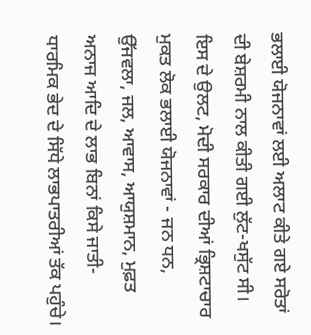ਭਲਾਈ ਯੋਜਨਾਵਾਂ ਲਈ ਅਲਾਟ ਕੀਤੇ ਗਏ ਸਰੋਤਾਂ ਦੀ ਬੇਸ਼ਰਮੀ ਨਾਲ ਕੀਤੀ ਗਈ ਲੁੱਟ-ਖਸੁੱਟ ਸੀ। ਇਸ ਦੇ ਉਲਟ, ਮੋਦੀ ਸਰਕਾਰ ਦੀਆਂ ਭ੍ਰਿਸ਼ਟਾਚਾਰ ਮੁਕਤ ਲੋਕ ਭਲਾਈ ਯੋਜਨਾਵਾਂ - ਜਨ ਧਨ, ਉੱਜਵਲਾ, ਜਲ, ਆਵਾਸ, ਆਯੁਸ਼ਮਾਨ, ਮੁਫ਼ਤ ਅਨਾਜ ਆਦਿ ਦੇ ਲਾਭ ਬਿਨਾਂ ਕਿਸੇ ਜਾਤੀ-ਧਾਰਮਿਕ ਭੇਦ ਦੇ ਸਿੱਧੇ ਲਾਭਪਾਤਰੀਆਂ ਤੱਕ ਪਹੁੰਚੇ।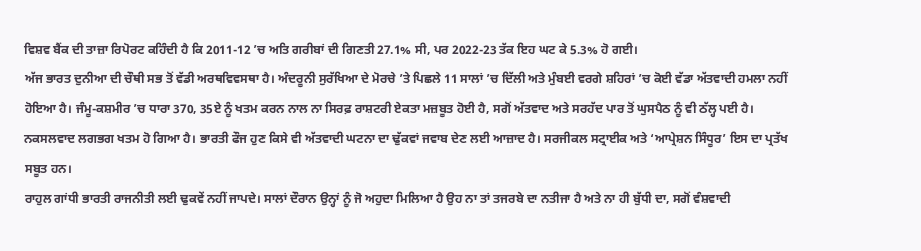ਵਿਸ਼ਵ ਬੈਂਕ ਦੀ ਤਾਜ਼ਾ ਰਿਪੋਰਟ ਕਹਿੰਦੀ ਹੈ ਕਿ 2011-12 ’ਚ ਅਤਿ ਗਰੀਬਾਂ ਦੀ ਗਿਣਤੀ 27.1% ਸੀ, ਪਰ 2022-23 ਤੱਕ ਇਹ ਘਟ ਕੇ 5.3% ਹੋ ਗਈ।
ਅੱਜ ਭਾਰਤ ਦੁਨੀਆ ਦੀ ਚੌਥੀ ਸਭ ਤੋਂ ਵੱਡੀ ਅਰਥਵਿਵਸਥਾ ਹੈ। ਅੰਦਰੂਨੀ ਸੁਰੱਖਿਆ ਦੇ ਮੋਰਚੇ ’ਤੇ ਪਿਛਲੇ 11 ਸਾਲਾਂ ’ਚ ਦਿੱਲੀ ਅਤੇ ਮੁੰਬਈ ਵਰਗੇ ਸ਼ਹਿਰਾਂ ’ਚ ਕੋਈ ਵੱਡਾ ਅੱਤਵਾਦੀ ਹਮਲਾ ਨਹੀਂ ਹੋਇਆ ਹੈ। ਜੰਮੂ-ਕਸ਼ਮੀਰ ’ਚ ਧਾਰਾ 370, 35ਏ ਨੂੰ ਖਤਮ ਕਰਨ ਨਾਲ ਨਾ ਸਿਰਫ਼ ਰਾਸ਼ਟਰੀ ਏਕਤਾ ਮਜ਼ਬੂਤ ਹੋਈ ਹੈ, ਸਗੋਂ ਅੱਤਵਾਦ ਅਤੇ ਸਰਹੱਦ ਪਾਰ ਤੋਂ ਘੁਸਪੈਠ ਨੂੰ ਵੀ ਠੱਲ੍ਹ ਪਈ ਹੈ। ਨਕਸਲਵਾਦ ਲਗਭਗ ਖਤਮ ਹੋ ਗਿਆ ਹੈ। ਭਾਰਤੀ ਫੌਜ ਹੁਣ ਕਿਸੇ ਵੀ ਅੱਤਵਾਦੀ ਘਟਨਾ ਦਾ ਢੁੱਕਵਾਂ ਜਵਾਬ ਦੇਣ ਲਈ ਆਜ਼ਾਦ ਹੈ। ਸਰਜੀਕਲ ਸਟ੍ਰਾਈਕ ਅਤੇ ‘ਆਪ੍ਰੇਸ਼ਨ ਸਿੰਧੂਰ’ ਇਸ ਦਾ ਪ੍ਰਤੱਖ ਸਬੂਤ ਹਨ।
ਰਾਹੁਲ ਗਾਂਧੀ ਭਾਰਤੀ ਰਾਜਨੀਤੀ ਲਈ ਢੁਕਵੇਂ ਨਹੀਂ ਜਾਪਦੇ। ਸਾਲਾਂ ਦੌਰਾਨ ਉਨ੍ਹਾਂ ਨੂੰ ਜੋ ਅਹੁਦਾ ਮਿਲਿਆ ਹੈ ਉਹ ਨਾ ਤਾਂ ਤਜਰਬੇ ਦਾ ਨਤੀਜਾ ਹੈ ਅਤੇ ਨਾ ਹੀ ਬੁੱਧੀ ਦਾ, ਸਗੋਂ ਵੰਸ਼ਵਾਦੀ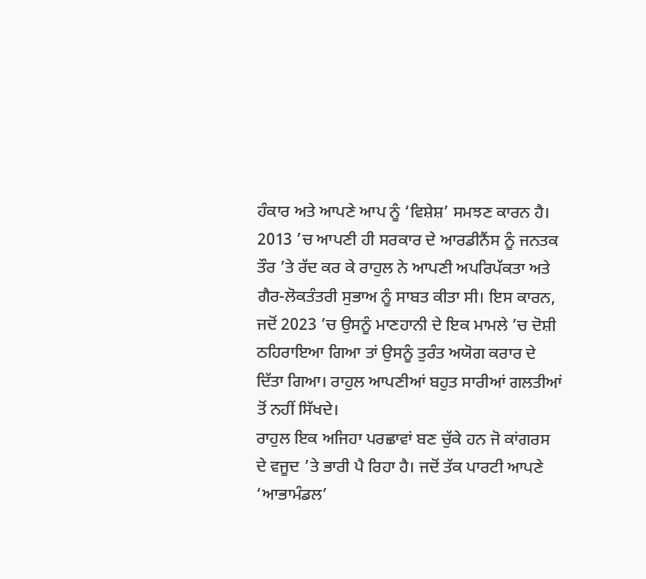ਹੰਕਾਰ ਅਤੇ ਆਪਣੇ ਆਪ ਨੂੰ ‘ਵਿਸ਼ੇਸ਼’ ਸਮਝਣ ਕਾਰਨ ਹੈ। 2013 ’ਚ ਆਪਣੀ ਹੀ ਸਰਕਾਰ ਦੇ ਆਰਡੀਨੈਂਸ ਨੂੰ ਜਨਤਕ ਤੌਰ ’ਤੇ ਰੱਦ ਕਰ ਕੇ ਰਾਹੁਲ ਨੇ ਆਪਣੀ ਅਪਰਿਪੱਕਤਾ ਅਤੇ ਗੈਰ-ਲੋਕਤੰਤਰੀ ਸੁਭਾਅ ਨੂੰ ਸਾਬਤ ਕੀਤਾ ਸੀ। ਇਸ ਕਾਰਨ, ਜਦੋਂ 2023 ’ਚ ਉਸਨੂੰ ਮਾਣਹਾਨੀ ਦੇ ਇਕ ਮਾਮਲੇ ’ਚ ਦੋਸ਼ੀ ਠਹਿਰਾਇਆ ਗਿਆ ਤਾਂ ਉਸਨੂੰ ਤੁਰੰਤ ਅਯੋਗ ਕਰਾਰ ਦੇ ਦਿੱਤਾ ਗਿਆ। ਰਾਹੁਲ ਆਪਣੀਆਂ ਬਹੁਤ ਸਾਰੀਆਂ ਗਲਤੀਆਂ ਤੋਂ ਨਹੀਂ ਸਿੱਖਦੇ।
ਰਾਹੁਲ ਇਕ ਅਜਿਹਾ ਪਰਛਾਵਾਂ ਬਣ ਚੁੱਕੇ ਹਨ ਜੋ ਕਾਂਗਰਸ ਦੇ ਵਜੂਦ ’ਤੇ ਭਾਰੀ ਪੈ ਰਿਹਾ ਹੈ। ਜਦੋਂ ਤੱਕ ਪਾਰਟੀ ਆਪਣੇ ‘ਆਭਾਮੰਡਲ’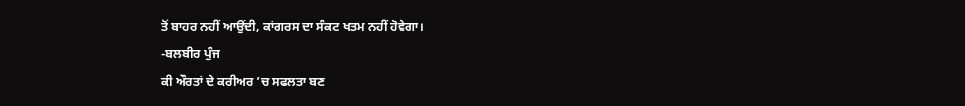ਤੋਂ ਬਾਹਰ ਨਹੀਂ ਆਉਂਦੀ, ਕਾਂਗਰਸ ਦਾ ਸੰਕਟ ਖਤਮ ਨਹੀਂ ਹੋਵੇਗਾ।
-ਬਲਬੀਰ ਪੁੰਜ
ਕੀ ਔਰਤਾਂ ਦੇ ਕਰੀਅਰ ’ਚ ਸਫਲਤਾ ਬਣ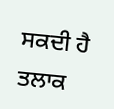ਸਕਦੀ ਹੈ ਤਲਾਕ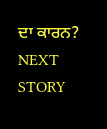ਦਾ ਕਾਰਨ?
NEXT STORY